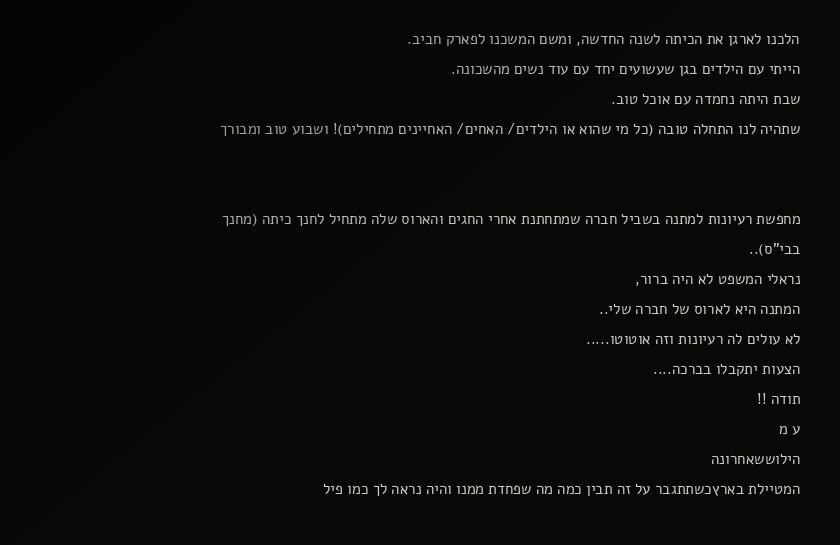הלכנו לארגן את הכיתה לשנה החדשה, ומשם המשכנו לפארק חביב.
הייתי עם הילדים בגן שעשועים יחד עם עוד נשים מהשכונה.
שבת היתה נחמדה עם אוכל טוב.
שתהיה לנו התחלה טובה (כל מי שהוא או הילדים/ האחים/ האחיינים מתחילים)! ושבוע טוב ומבורך


מחפשת רעיונות למתנה בשביל חברה שמתחתנת אחרי החגים והארוס שלה מתחיל לחנך כיתה (מחנך בבי"ס)..
נראלי המשפט לא היה ברור,
המתנה היא לארוס של חברה שלי..
לא עולים לה רעיונות וזה אוטוטו.....
הצעות יתקבלו בברכה....
תודה !!
ע מ
הילוששאחרונה
המטיילת בארץכשתתגבר על זה תבין כמה מה שפחדת ממנו והיה נראה לך כמו פיל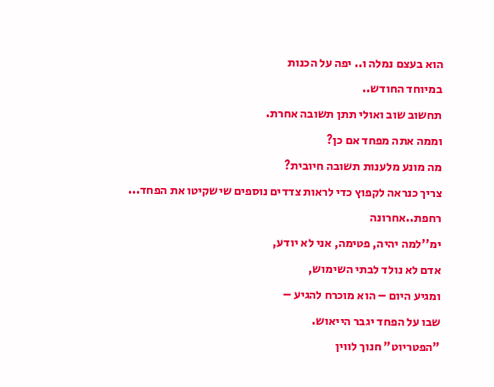הוא בעצם נמלה ו.. יפה על הכנות
במיוחד החודש..
תחשוב שוב ואולי תתן תשובה אחרת.
וממה אתה מפחד אם כן?
מה מונע מלענות תשובה חיובית?
צריך כנראה לקפוץ כדי לראות צדדים נוספים שישקיטו את הפחד...
רחפת..אחרונה
ימ''למה יהיה, פטימה, אני לא יודע,
אדם לא נולד לבתי השימוש,
ומגיע היום – הוא מוכרח להגיע –
שבו על הפחד יגבר הייאוש.
"הפטריוט" חנוך לווין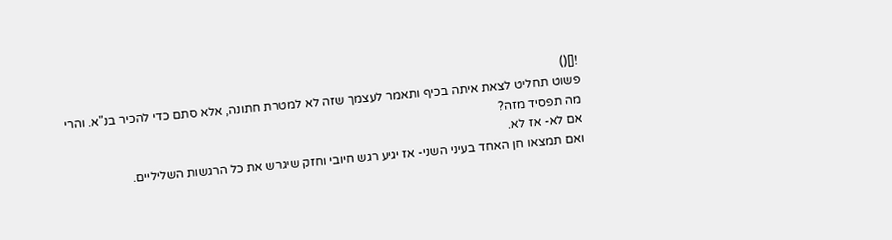![]()
פשוט תחליט לצאת איתה בכיף ותאמר לעצמך שזה לא למטרת חתונה, אלא סתם כדי להכיר בנ"א. והרי מה תפסיד מזה?
אם לא- אז לא.
ואם תמצאו חן האחד בעיני השני- אז יגיע רגש חיובי וחזק שיגרש את כל הרגשות השליליים.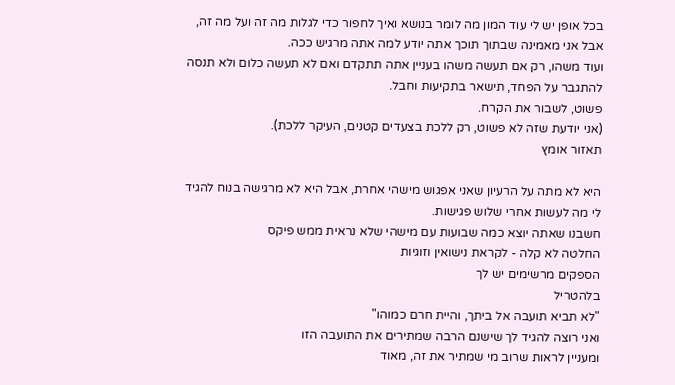בכל אופן יש לי עוד המון מה לומר בנושא ואיך לחפור כדי לגלות מה זה ועל מה זה, אבל אני מאמינה שבתוך תוכך אתה יודע למה אתה מרגיש ככה.
ועוד משהו, רק אם תעשה משהו בעניין אתה תתקדם ואם לא תעשה כלום ולא תנסה להתגבר על הפחד, תישאר בתקיעות וחבל.
פשוט, לשבור את הקרח.
(אני יודעת שזה לא פשוט, רק ללכת בצעדים קטנים, העיקר ללכת).
תאזור אומץ

היא לא מתה על הרעיון שאני אפגוש מישהי אחרת, אבל היא לא מרגישה בנוח להגיד לי מה לעשות אחרי שלוש פגישות.
חשבנו שאתה יוצא כמה שבועות עם מישהי שלא נראית ממש פיקס
החלטה לא קלה - לקראת נישואין וזוגיות
הספקים מרשימים יש לך
בלהטריל
"לא תביא תועבה אל ביתך, והיית חרם כמוהו"
ואני רוצה להגיד לך שישנם הרבה שמתירים את התועבה הזו
ומעניין לראות שרוב מי שמתיר את זה, מאוד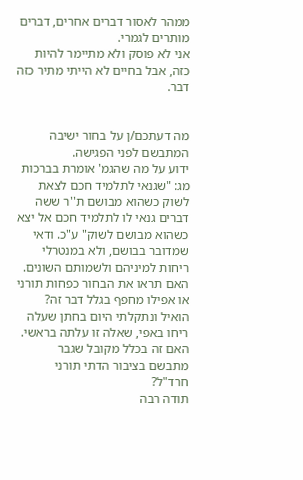ממהר לאסור דברים אחרים, דברים מותרים לגמרי.
אני לא פוסק ולא מתיימר להיות כזה, אבל בחיים לא הייתי מתיר כזה דבר.


מה דעתכם/ן על בחור ישיבה המתבשם לפני הפגישה.
ידוע על מה שהגמ' אומרת בברכות מג: "שגנאי לתלמיד חכם לצאת לשוק כשהוא מבושם ת''ר ששה דברים גנאי לו לתלמיד חכם אל יצא כשהוא מבושם לשוק" ע"כ. ודאי שמדובר בבושם, ולא במנטרלי ריחות למיניהם ולשמותם השונים.
האם תראו את הבחור כפחות תורני או אפילו מחפף בגלל דבר זה?
הואיל ונתקלתי היום בחתן שעלה ריחו באפי, שאלה זו עלתה בראשי.
האם זה בכלל מקובל שגבר מתבשם בציבור הדתי תורני חרד"ל?
תודה רבה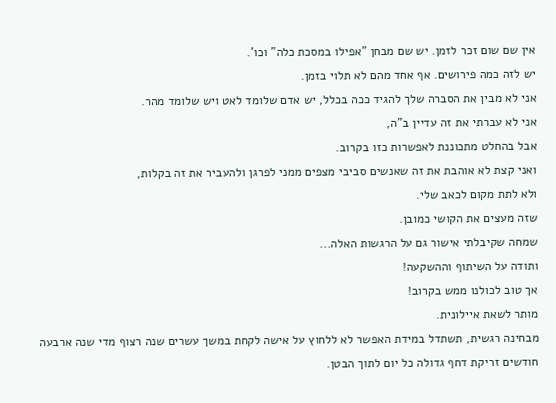אין שם שום זכר לזמן. יש שם מבחן "אפילו במסכת כלה" וכו'.
יש לזה כמה פירושים. אף אחד מהם לא תלוי בזמן.
אני לא מבין את הסברה שלך להגיד ככה בכלל, יש אדם שלומד לאט ויש שלומד מהר.
אני לא עברתי את זה עדיין ב"ה,
אבל בהחלט מתכוננת לאפשרות כזו בקרוב.
ואני קצת לא אוהבת את זה שאנשים סביבי מצפים ממני לפרגן ולהעביר את זה בקלות,
ולא לתת מקום לכאב שלי.
שזה מעצים את הקושי כמובן.
שמחה שקיבלתי אישור גם על הרגשות האלה...
ותודה על השיתוף וההשקעה!
אך טוב לכולנו ממש בקרוב!
מותר לשאת איילונית.
מבחינה רגשית, תשתדל במידת האפשר לא ללחוץ על אישה לקחת במשך עשרים שנה רצוף מדי שנה ארבעה חודשים זריקת דחף גדולה כל יום לתוך הבטן.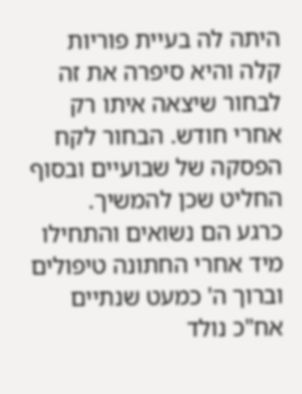היתה לה בעיית פוריות קלה והיא סיפרה את זה לבחור שיצאה איתו רק אחרי חודש. הבחור לקח הפסקה של שבועיים ובסוף החליט שכן להמשיך.
כרגע הם נשואים והתחילו מיד אחרי החתונה טיפולים וברוך ה' כמעט שנתיים אח"כ נולד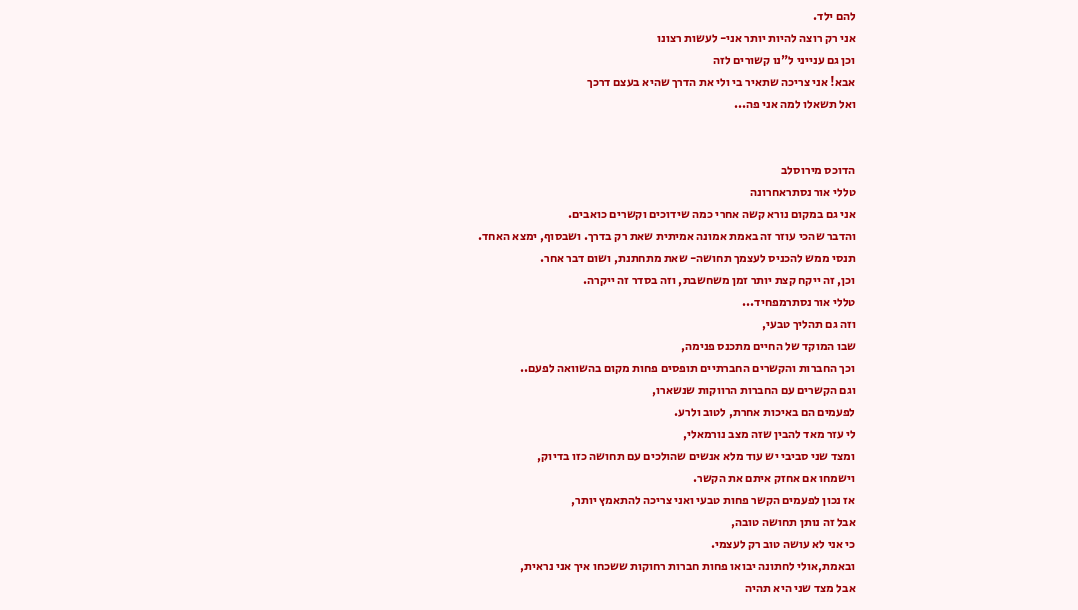להם ילד.
אני רק רוצה להיות יותר אני- לעשות רצונו
וכן גם ענייני ל"נו קשורים לזה
אבא! אני צריכה שתאיר בי ולי את הדרך שהיא בעצם דרכך
ואל תשאלו למה אני פה...


הדוכס מירוסלב
טללי אור נסתראחרונה
אני גם במקום נורא קשה אחרי כמה שידוכים וקשרים כואבים.
והדבר שהכי עוזר זה באמת אמונה אמיתית שאת רק בדרך. ושבסוף, ימצא האחד.
תנסי ממש להכניס לעצמך תחושה- שאת מתחתנת, ושום דבר אחר.
וכן, זה ייקח קצת יותר זמן משחשבת, וזה בסדר זה ייקרה.
טללי אור נסתרמפחיד...
וזה גם תהליך טבעי,
שבו המוקד של החיים מתכנס פנימה,
וכך החברות והקשרים החברתיים תופסים פחות מקום בהשוואה לפעם..
וגם הקשרים עם החברות הרווקות שנשארו,
לפעמים הם באיכות אחרת, לטוב ולרע.
לי עזר מאד להבין שזה מצב נורמאלי,
ומצד שני סביבי יש עוד מלא אנשים שהולכים עם תחושה כזו בדיוק,
וישמחו אם אחזק איתם את הקשר.
אז נכון לפעמים הקשר פחות טבעי ואני צריכה להתאמץ יותר,
אבל זה נותן תחושה טובה,
כי אני לא עושה טוב רק לעצמי.
ובאמת,אולי לחתונה יבואו פחות חברות רחוקות ששכחו איך אני נראית,
אבל מצד שני היא תהיה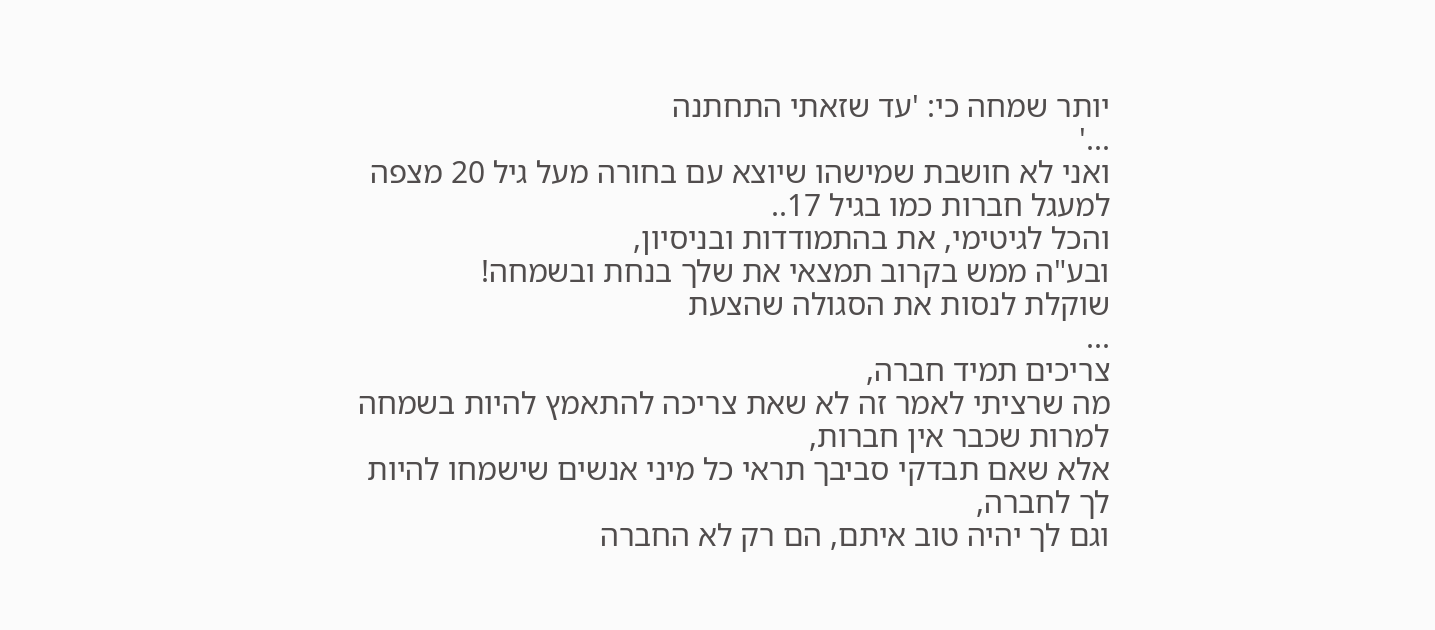יותר שמחה כי: 'עד שזאתי התחתנה
...'
ואני לא חושבת שמישהו שיוצא עם בחורה מעל גיל 20 מצפה למעגל חברות כמו בגיל 17..
והכל לגיטימי, את בהתמודדות ובניסיון,
ובע"ה ממש בקרוב תמצאי את שלך בנחת ובשמחה!
שוקלת לנסות את הסגולה שהצעת
...
צריכים תמיד חברה,
מה שרציתי לאמר זה לא שאת צריכה להתאמץ להיות בשמחה למרות שכבר אין חברות,
אלא שאם תבדקי סביבך תראי כל מיני אנשים שישמחו להיות לך לחברה,
וגם לך יהיה טוב איתם, הם רק לא החברה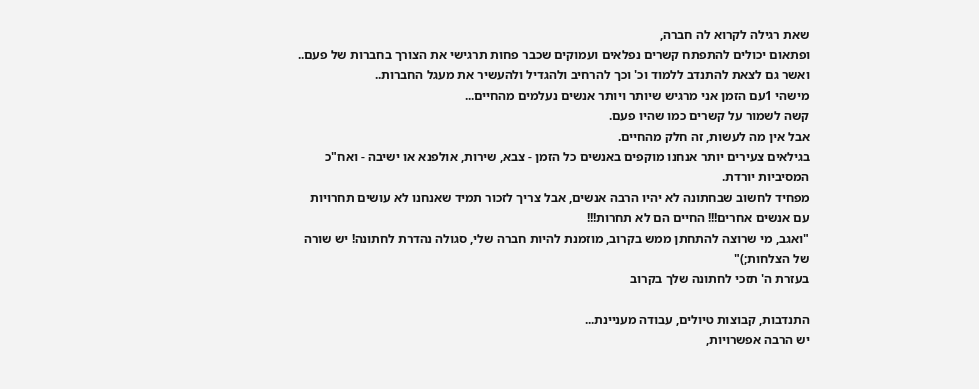שאת רגילה לקרוא לה חברה,
ופתאום יכולים להתפתח קשרים נפלאים ועמוקים שכבר פחות תרגישי את הצורך בחברות של פעם..
ואשר גם לצאת להתנדב ללמוד וכ' וכך להרחיב ולהגדיל ולהעשיר את מעגל החברות..
מישהי 1עם הזמן אני מרגיש שיותר ויותר אנשים נעלמים מהחיים...
קשה לשמור על קשרים כמו שהיו פעם.
אבל אין מה לעשות, זה חלק מהחיים.
בגילאים צעירים יותר אנחנו מוקפים באנשים כל הזמן - צבא, שירות, אולפנא או ישיבה - ואח"כ המסיביות יורדת.
מפחיד לחשוב שבחתונה לא יהיו הרבה אנשים, אבל צריך לזכור תמיד שאנחנו לא עושים תחרויות עם אנשים אחרים!!! החיים הם לא תחרות!!!
"ואגב, מי שרוצה להתחתן ממש בקרוב, מוזמנת להיות חברה שלי, סגולה נהדרת לחתונה! יש שורה של הצלחות;)"
בעזרת ה' תזכי לחתונה שלך בקרוב

התנדבות, קבוצות טיולים, עבודה מעניינת...
יש הרבה אפשרויות,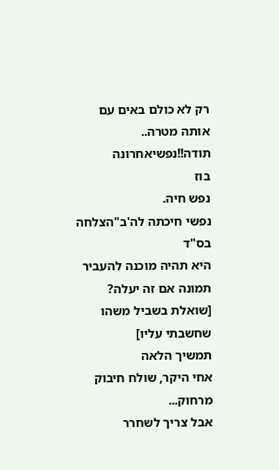רק לא כולם באים עם אותה מטרה..
תודה!!נפשיאחרונה
בוז
נפש חיה.
נפשי חיכתה לה'ב"הצלחה
בס"ד
היא תהיה מוכנה להעביר תמונה אם זה יעלה?
[שואלת בשביל משהו שחשבתי עליו]
תמשיך הלאה
אחי היקר, שולח חיבוק מרחוק...
אבל צריך לשחרר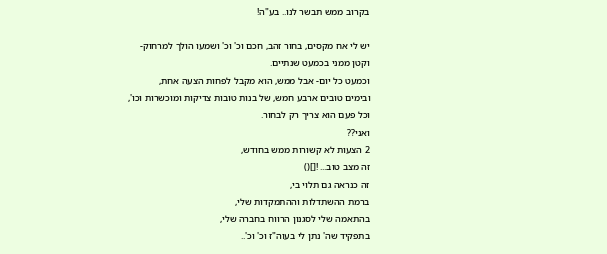בקרוב ממש תבשר לנו.. בע"ה!

יש לי אח מקסים, בחור זהב, חכם וכ' וכ' ושמעו הולך למרחוק-
וקטן ממני בכמעט שנתיים.
וכמעט כל יום- אבל ממש, הוא מקבל לפחות הצעה אחת,
ובימים טובים ארבע חמש, של בנות טובות צדיקות ומוכשרות וכו',
וכל פעם הוא צריך רק לבחור.
ואני??
2 הצעות לא קשורות ממש בחודש,
זה מצב טוב... ![]()
זה כנראה גם תלוי בי,
ברמת ההשתדלות וההתמקדות שלי,
בהתאמה שלי לסגנון הרווח בחברה שלי,
בתפקיד שה' נתן לי בעוה"ז וכ' וכ'..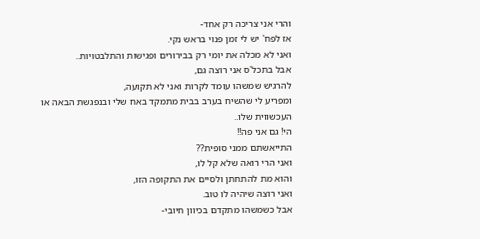והרי אני צריכה רק אחד-
אז לפח' יש לי זמן פנוי בראש נקי.
ואני לא מכלה את יומי רק בבירורים ופגישות והתלבטויות..
אבל בתכל'ס אני רוצה גם,
להרגיש שמשהו עומד לקרות ואני לא תקועה,
ומפריע לי שהשיח בערב בבית מתמקד באח שלי ובנפגשת הבאה או העכשווית שלו..
הי! גם אני פה!!
התייאשתם ממני סופית??
ואני הרי רואה שלא קל לו,
והוא מת להתחתן ולסיים את התקופה הזו,
ואני רוצה שיהיה לו טוב.
אבל כשמשהו מתקדם בכיוון חיובי-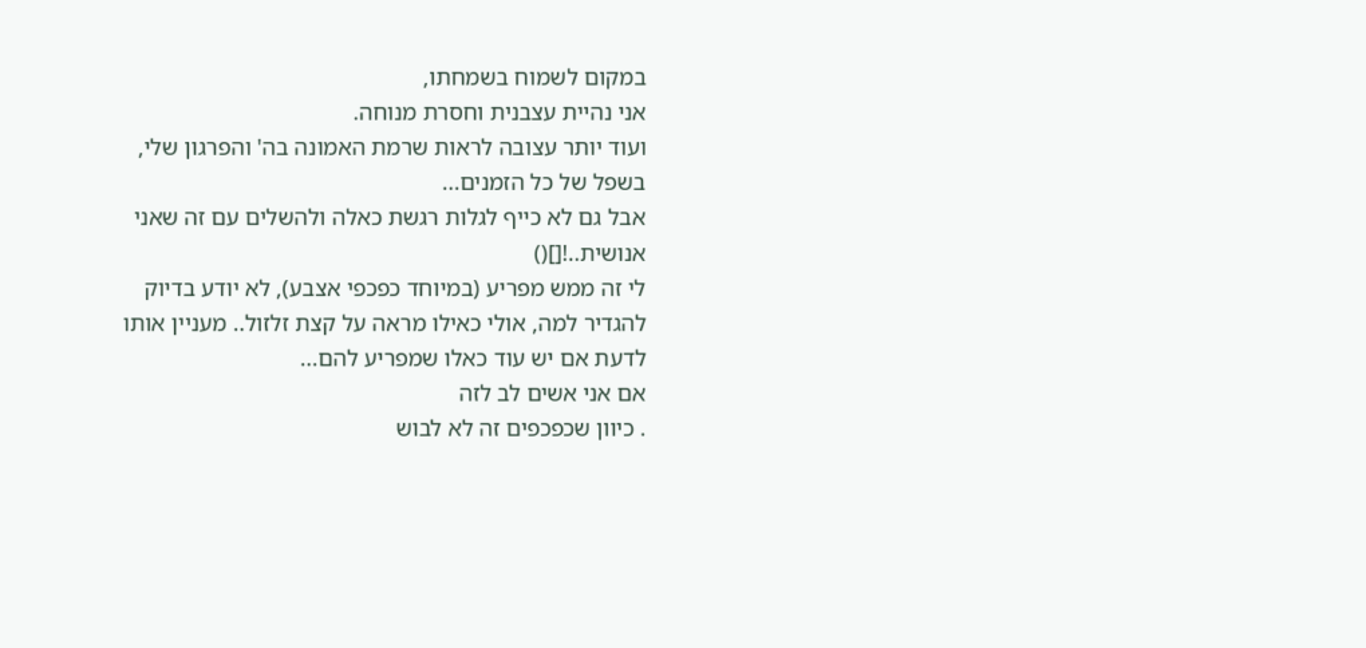במקום לשמוח בשמחתו,
אני נהיית עצבנית וחסרת מנוחה.
ועוד יותר עצובה לראות שרמת האמונה בה' והפרגון שלי,
בשפל של כל הזמנים...
אבל גם לא כייף לגלות רגשת כאלה ולהשלים עם זה שאני אנושית..![]()
לי זה ממש מפריע (במיוחד כפכפי אצבע), לא יודע בדיוק להגדיר למה, אולי כאילו מראה על קצת זלזול.. מעניין אותו לדעת אם יש עוד כאלו שמפריע להם...
אם אני אשים לב לזה
. כיוון שכפכפים זה לא לבוש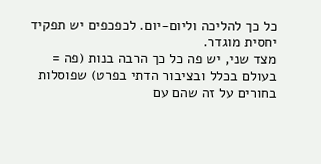כל כך להליכה וליום-יום. לכפכפים יש תפקיד יחסית מוגדר.
מצד שני, יש פה כל כך הרבה בנות (פה = בעולם בכלל ובציבור הדתי בפרט) שפוסלות בחורים על זה שהם עם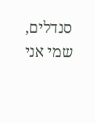סנדלים, שמי אני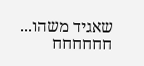שאגיד משהו... חחחחחח